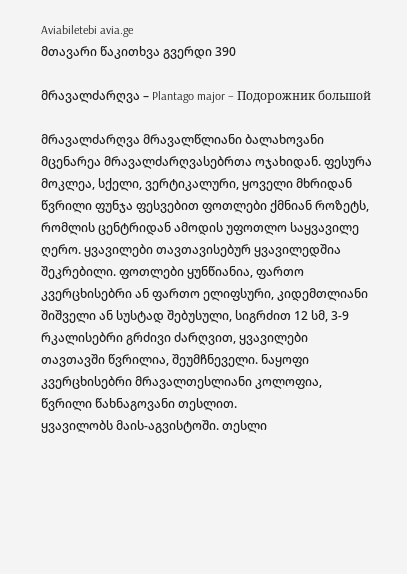Aviabiletebi avia.ge
მთავარი წაკითხვა გვერდი 390

მრავალძარღვა – Plantago major – Подорожник большой

მრავალძარღვა მრავალწლიანი ბალახოვანი მცენარეა მრავალძარღვასებრთა ოჯახიდან. ფესურა მოკლეა, სქელი, ვერტიკალური, ყოველი მხრიდან წვრილი ფუნჯა ფესვებით ფოთლები ქმნიან როზეტს, რომლის ცენტრიდან ამოდის უფოთლო საყვავილე ღერო. ყვავილები თავთავისებურ ყვავილედშია შეკრებილი. ფოთლები ყუნწიანია, ფართო კვერცხისებრი ან ფართო ელიფსური, კიდემთლიანი შიშველი ან სუსტად შებუსული, სიგრძით 12 სმ, 3-9 რკალისებრი გრძივი ძარღვით, ყვავილები თავთავში წვრილია, შეუმჩნეველი. ნაყოფი კვერცხისებრი მრავალთესლიანი კოლოფია, წვრილი წახნაგოვანი თესლით.
ყვავილობს მაის-აგვისტოში. თესლი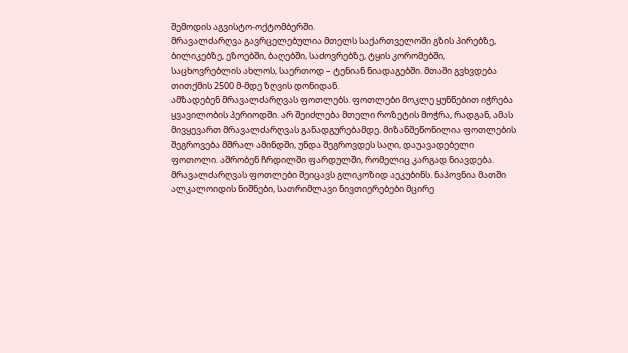შემოდის აგვისტო-ოქტომბერში.
მრავალძარღვა გავრცელებულია მთელს საქართველოში გზის პირებზე, ბილიკებზე, ეზოებში, ბაღებში, საძოვრებზე, ტყის კორომებში, საცხოვრებლის ახლოს, საერთოდ – ტენიან ნიადაგებში. მთაში გვხვდება თითქმის 2500 მ-მდე ზღვის დონიდან.
ამზადებენ მრავალძარღვას ფოთლებს. ფოთლები მოკლე ყუნწებით იჭრება ყვავილობის პერიოდში. არ შეიძლება მთელი როზეტის მოჭრა, რადგან, ამას მივყევართ მრავალძარღვას განადგურებამდე. მიზანშეწონილია ფოთლების შეგროვება მშრალ ამინდში, უნდა შეგროვდეს საღი, დაუავადებელი ფოთოლი. აშრობენ ჩრდილში ფარდულში, რომელიც კარგად ნიავდება.
მრავალძარღვას ფოთლები შეიცავს გლიკოზიდ აეკუბინს. ნაპოვნია მათში ალკალოიდის ნიშნები, სათრიმლავი ნივთიერებები მცირე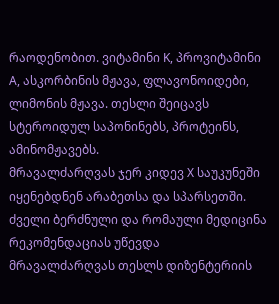რაოდენობით. ვიტამინი K, პროვიტამინი A, ასკორბინის მჟავა, ფლავონოიდები, ლიმონის მჟავა. თესლი შეიცავს სტეროიდულ საპონინებს, პროტეინს, ამინომჟავებს.
მრავალძარღვას ჯერ კიდევ X საუკუნეში იყენებდნენ არაბეთსა და სპარსეთში. ძველი ბერძნული და რომაული მედიცინა რეკომენდაციას უწევდა მრავალძარღვას თესლს დიზენტერიის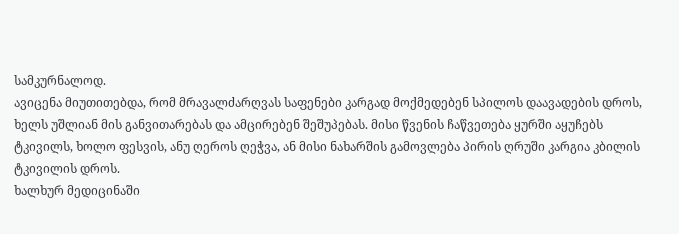სამკურნალოდ.
ავიცენა მიუთითებდა, რომ მრავალძარღვას საფენები კარგად მოქმედებენ სპილოს დაავადების დროს, ხელს უშლიან მის განვითარებას და ამცირებენ შეშუპებას. მისი წვენის ჩაწვეთება ყურში აყუჩებს ტკივილს, ხოლო ფესვის, ანუ ღეროს ღეჭვა, ან მისი ნახარშის გამოვლება პირის ღრუში კარგია კბილის ტკივილის დროს.
ხალხურ მედიცინაში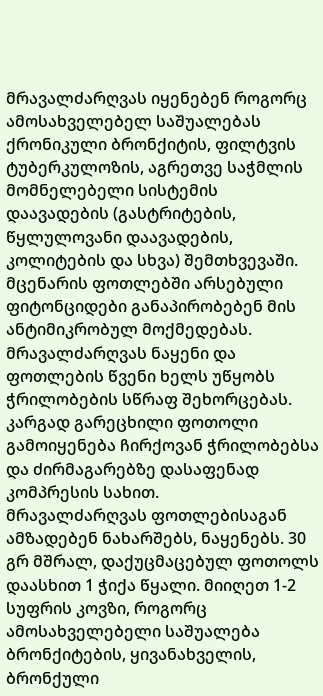მრავალძარღვას იყენებენ როგორც ამოსახველებელ საშუალებას ქრონიკული ბრონქიტის, ფილტვის ტუბერკულოზის, აგრეთვე საჭმლის მომნელებელი სისტემის დაავადების (გასტრიტების, წყლულოვანი დაავადების, კოლიტების და სხვა) შემთხვევაში. მცენარის ფოთლებში არსებული ფიტონციდები განაპირობებენ მის ანტიმიკრობულ მოქმედებას. მრავალძარღვას ნაყენი და ფოთლების წვენი ხელს უწყობს ჭრილობების სწრაფ შეხორცებას. კარგად გარეცხილი ფოთოლი გამოიყენება ჩირქოვან ჭრილობებსა და ძირმაგარებზე დასაფენად კომპრესის სახით.
მრავალძარღვას ფოთლებისაგან ამზადებენ ნახარშებს, ნაყენებს. 30 გრ მშრალ, დაქუცმაცებულ ფოთოლს დაასხით 1 ჭიქა წყალი. მიიღეთ 1-2 სუფრის კოვზი, როგორც ამოსახველებელი საშუალება ბრონქიტების, ყივანახველის, ბრონქული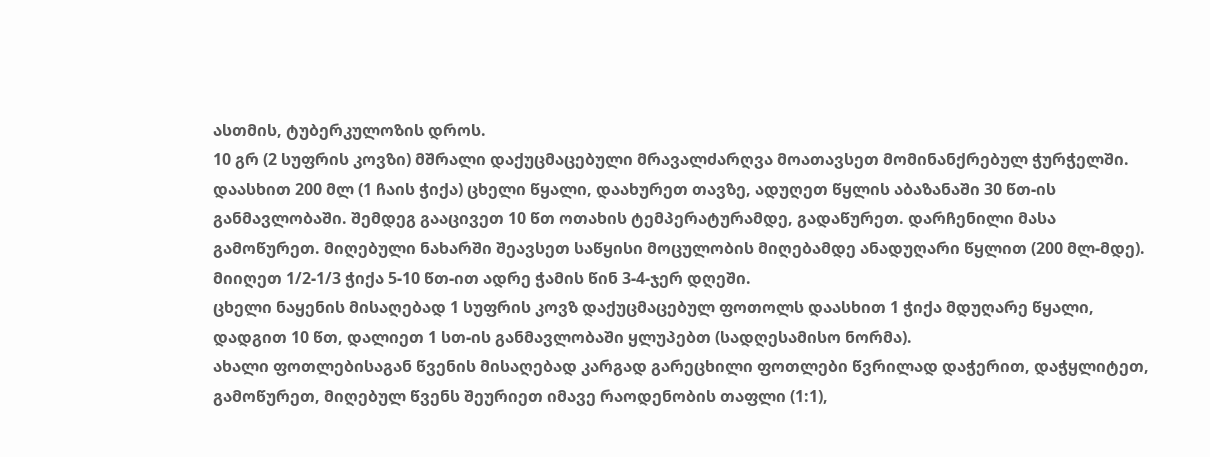ასთმის, ტუბერკულოზის დროს.
10 გრ (2 სუფრის კოვზი) მშრალი დაქუცმაცებული მრავალძარღვა მოათავსეთ მომინანქრებულ ჭურჭელში. დაასხით 200 მლ (1 ჩაის ჭიქა) ცხელი წყალი, დაახურეთ თავზე, ადუღეთ წყლის აბაზანაში 30 წთ-ის განმავლობაში. შემდეგ გააცივეთ 10 წთ ოთახის ტემპერატურამდე, გადაწურეთ. დარჩენილი მასა გამოწურეთ. მიღებული ნახარში შეავსეთ საწყისი მოცულობის მიღებამდე ანადუღარი წყლით (200 მლ-მდე). მიიღეთ 1/2-1/3 ჭიქა 5-10 წთ-ით ადრე ჭამის წინ 3-4-ჯერ დღეში.
ცხელი ნაყენის მისაღებად 1 სუფრის კოვზ დაქუცმაცებულ ფოთოლს დაასხით 1 ჭიქა მდუღარე წყალი, დადგით 10 წთ, დალიეთ 1 სთ-ის განმავლობაში ყლუპებთ (სადღესამისო ნორმა).
ახალი ფოთლებისაგან წვენის მისაღებად კარგად გარეცხილი ფოთლები წვრილად დაჭერით, დაჭყლიტეთ, გამოწურეთ, მიღებულ წვენს შეურიეთ იმავე რაოდენობის თაფლი (1:1),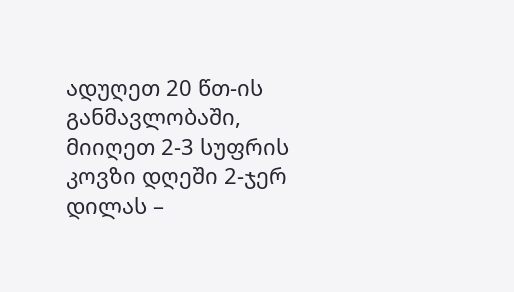ადუღეთ 20 წთ-ის განმავლობაში, მიიღეთ 2-3 სუფრის კოვზი დღეში 2-ჯერ დილას –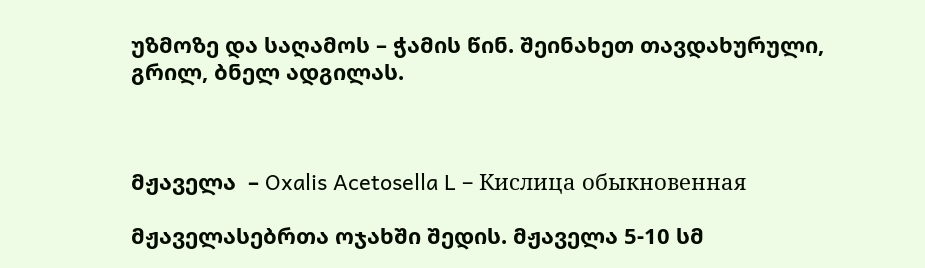უზმოზე და საღამოს – ჭამის წინ. შეინახეთ თავდახურული, გრილ, ბნელ ადგილას.



მჟაველა  – Oxalis Acetosella L – Кислица обыкновенная

მჟაველასებრთა ოჯახში შედის. მჟაველა 5-10 სმ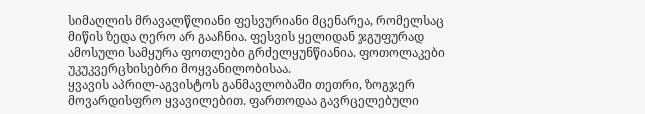სიმაღლის მრავალწლიანი ფესვურიანი მცენარეა, რომელსაც მიწის ზედა ღერო არ გააჩნია. ფესვის ყელიდან ჯგუფურად ამოსული სამყურა ფოთლები გრძელყუნწიანია. ფოთოლაკები უკუკვერცხისებრი მოყვანილობისაა.
ყვავის აპრილ-აგვისტოს განმავლობაში თეთრი, ზოგჯერ მოვარდისფრო ყვავილებით. ფართოდაა გავრცელებული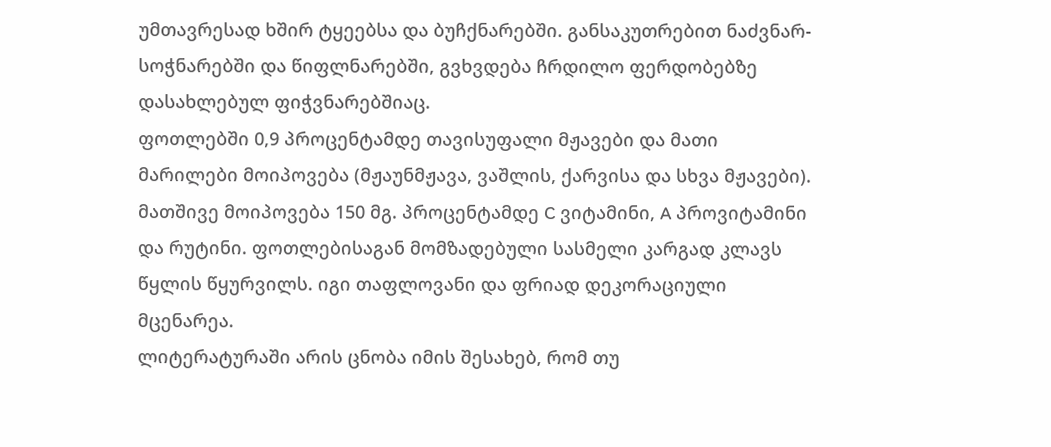უმთავრესად ხშირ ტყეებსა და ბუჩქნარებში. განსაკუთრებით ნაძვნარ-სოჭნარებში და წიფლნარებში, გვხვდება ჩრდილო ფერდობებზე დასახლებულ ფიჭვნარებშიაც.
ფოთლებში 0,9 პროცენტამდე თავისუფალი მჟავები და მათი მარილები მოიპოვება (მჟაუნმჟავა, ვაშლის, ქარვისა და სხვა მჟავები). მათშივე მოიპოვება 150 მგ. პროცენტამდე C ვიტამინი, A პროვიტამინი და რუტინი. ფოთლებისაგან მომზადებული სასმელი კარგად კლავს წყლის წყურვილს. იგი თაფლოვანი და ფრიად დეკორაციული მცენარეა.
ლიტერატურაში არის ცნობა იმის შესახებ, რომ თუ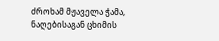ძროხამ მჟაველა ჭამა, ნაღებისაგან ცხიმის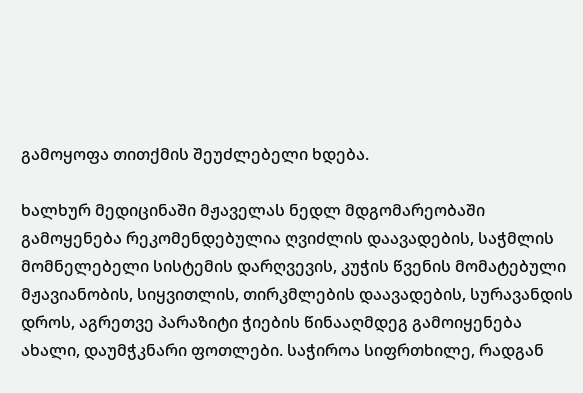გამოყოფა თითქმის შეუძლებელი ხდება.

ხალხურ მედიცინაში მჟაველას ნედლ მდგომარეობაში გამოყენება რეკომენდებულია ღვიძლის დაავადების, საჭმლის მომნელებელი სისტემის დარღვევის, კუჭის წვენის მომატებული მჟავიანობის, სიყვითლის, თირკმლების დაავადების, სურავანდის დროს, აგრეთვე პარაზიტი ჭიების წინააღმდეგ გამოიყენება ახალი, დაუმჭკნარი ფოთლები. საჭიროა სიფრთხილე, რადგან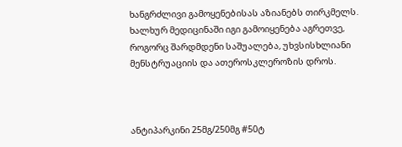ხანგრძლივი გამოყენებისას აზიანებს თირკმელს. ხალხურ მედიცინაში იგი გამოიყენება აგრეთვე, როგორც შარდმდენი საშუალება, უხვსისხლიანი მენსტრუაციის და ათეროსკლეროზის დროს.



ანტიპარკინი 25მგ/250მგ #50ტ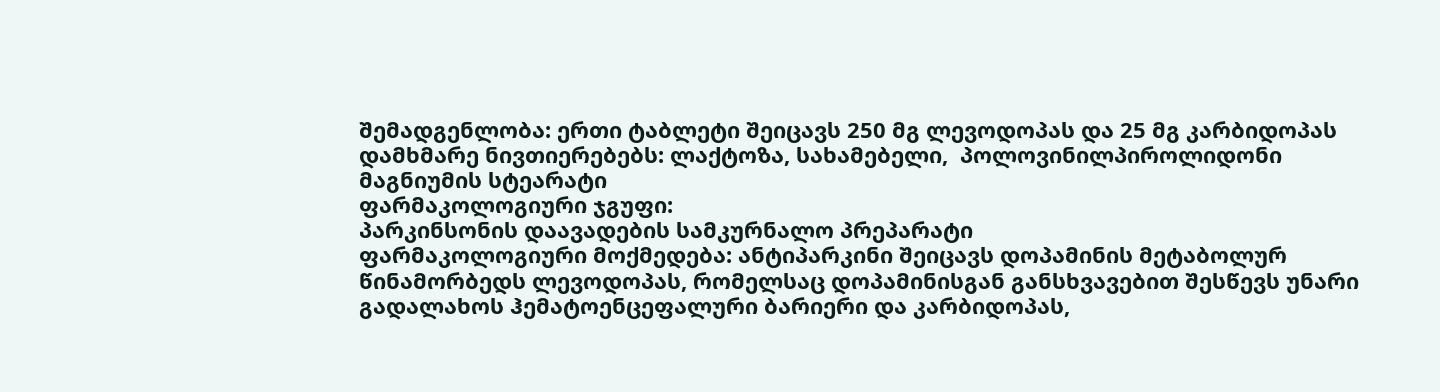შემადგენლობა: ერთი ტაბლეტი შეიცავს 250 მგ ლევოდოპას და 25 მგ კარბიდოპას
დამხმარე ნივთიერებებს: ლაქტოზა, სახამებელი,  პოლოვინილპიროლიდონი  მაგნიუმის სტეარატი
ფარმაკოლოგიური ჯგუფი:
პარკინსონის დაავადების სამკურნალო პრეპარატი
ფარმაკოლოგიური მოქმედება: ანტიპარკინი შეიცავს დოპამინის მეტაბოლურ წინამორბედს ლევოდოპას, რომელსაც დოპამინისგან განსხვავებით შესწევს უნარი გადალახოს ჰემატოენცეფალური ბარიერი და კარბიდოპას,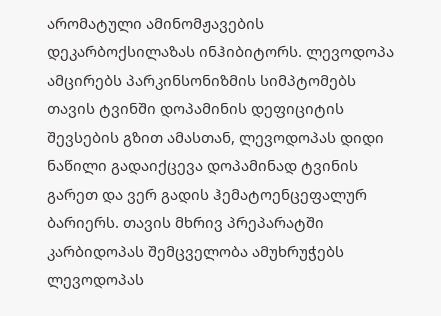არომატული ამინომჟავების დეკარბოქსილაზას ინჰიბიტორს. ლევოდოპა ამცირებს პარკინსონიზმის სიმპტომებს თავის ტვინში დოპამინის დეფიციტის შევსების გზით ამასთან, ლევოდოპას დიდი ნაწილი გადაიქცევა დოპამინად ტვინის გარეთ და ვერ გადის ჰემატოენცეფალურ ბარიერს. თავის მხრივ პრეპარატში კარბიდოპას შემცველობა ამუხრუჭებს ლევოდოპას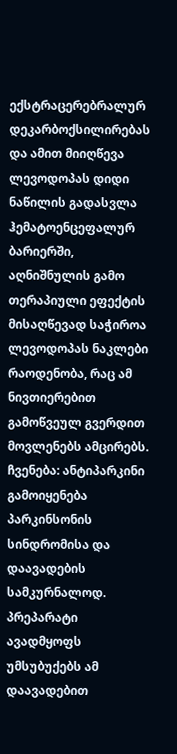ექსტრაცერებრალურ დეკარბოქსილირებას და ამით მიიღწევა ლევოდოპას დიდი ნაწილის გადასვლა ჰემატოენცეფალურ ბარიერში, აღნიშნულის გამო თერაპიული ეფექტის მისაღწევად საჭიროა ლევოდოპას ნაკლები რაოდენობა, რაც ამ ნივთიერებით გამოწვეულ გვერდით მოვლენებს ამცირებს.
ჩვენება: ანტიპარკინი გამოიყენება პარკინსონის სინდრომისა და დაავადების სამკურნალოდ. პრეპარატი ავადმყოფს უმსუბუქებს ამ დაავადებით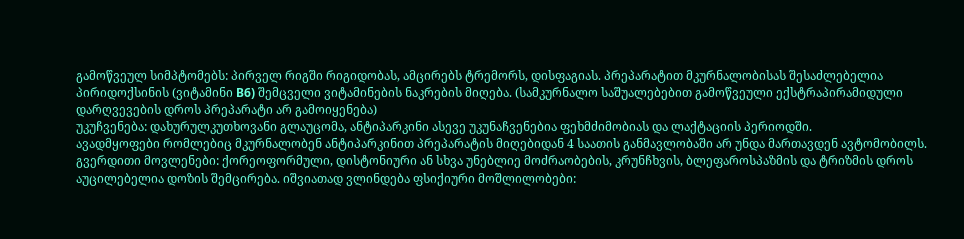გამოწვეულ სიმპტომებს: პირველ რიგში რიგიდობას, ამცირებს ტრემორს, დისფაგიას. პრეპარატით მკურნალობისას შესაძლებელია პირიდოქსინის (ვიტამინი B6) შემცველი ვიტამინების ნაკრების მიღება. (სამკურნალო საშუალებებით გამოწვეული ექსტრაპირამიდული დარღვევების დროს პრეპარატი არ გამოიყენება)
უკუჩვენება: დახურულკუთხოვანი გლაუცომა, ანტიპარკინი ასევე უკუნაჩვენებია ფეხმძიმობიას და ლაქტაციის პერიოდში.
ავადმყოფები რომლებიც მკურნალობენ ანტიპარკინით პრეპარატის მიღებიდან 4 საათის განმავლობაში არ უნდა მართავდენ ავტომობილს.
გვერდითი მოვლენები: ქორეოფორმული, დისტონიური ან სხვა უნებლიე მოძრაობების, კრუნჩხვის, ბლეფაროსპაზმის და ტრიზმის დროს აუცილებელია დოზის შემცირება. იშვიათად ვლინდება ფსიქიური მოშლილობები: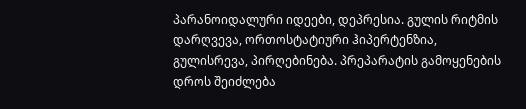პარანოიდალური იდეები, დეპრესია. გულის რიტმის დარღვევა, ორთოსტატიური ჰიპერტენზია, გულისრევა, პირღებინება. პრეპარატის გამოყენების დროს შეიძლება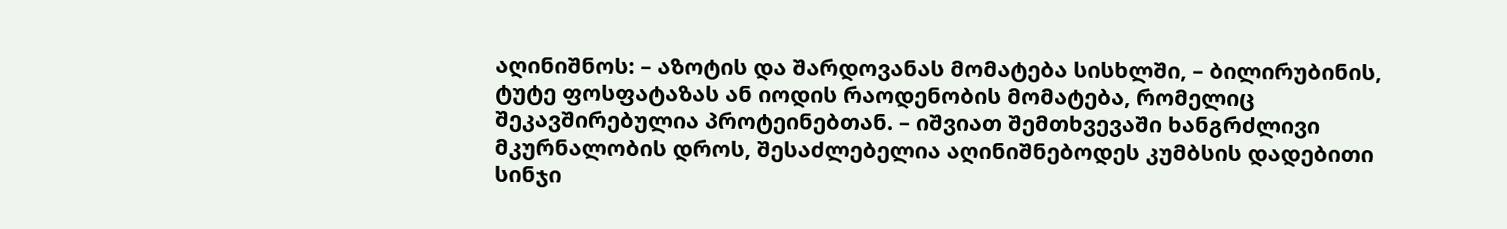აღინიშნოს: – აზოტის და შარდოვანას მომატება სისხლში, – ბილირუბინის, ტუტე ფოსფატაზას ან იოდის რაოდენობის მომატება, რომელიც შეკავშირებულია პროტეინებთან. – იშვიათ შემთხვევაში ხანგრძლივი მკურნალობის დროს, შესაძლებელია აღინიშნებოდეს კუმბსის დადებითი სინჯი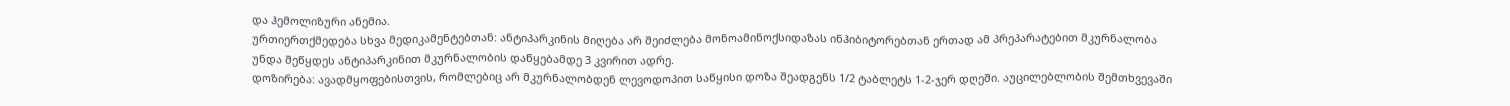და ჰემოლიზური ანემია.
ურთიერთქმედება სხვა მედიკამენტებთან: ანტიპარკინის მიღება არ შეიძლება მონოამინოქსიდაზას ინჰიბიტორებთან ერთად ამ პრეპარატებით მკურნალობა უნდა შეწყდეს ანტიპარკინით მკურნალობის დაწყებამდე 3 კვირით ადრე.
დოზირება: ავადმყოფებისთვის, რომლებიც არ მკურნალობდენ ლევოდოპით საწყისი დოზა შეადგენს 1/2 ტაბლეტს 1-2-ჯერ დღეში. აუცილებლობის შემთხვევაში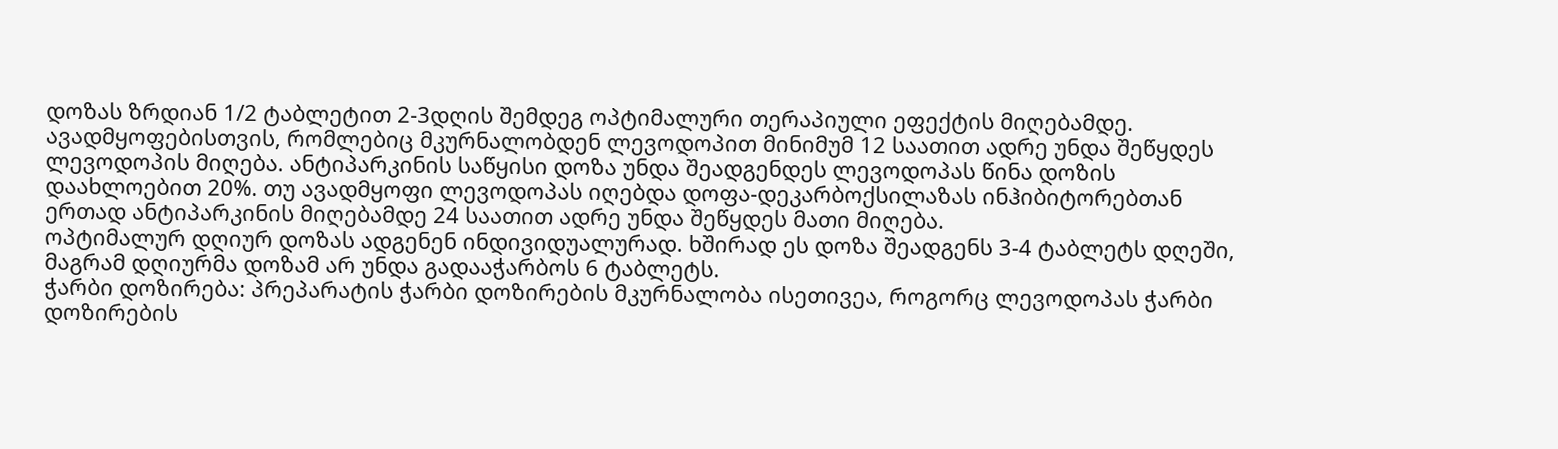დოზას ზრდიან 1/2 ტაბლეტით 2-3დღის შემდეგ ოპტიმალური თერაპიული ეფექტის მიღებამდე.
ავადმყოფებისთვის, რომლებიც მკურნალობდენ ლევოდოპით მინიმუმ 12 საათით ადრე უნდა შეწყდეს ლევოდოპის მიღება. ანტიპარკინის საწყისი დოზა უნდა შეადგენდეს ლევოდოპას წინა დოზის დაახლოებით 20%. თუ ავადმყოფი ლევოდოპას იღებდა დოფა-დეკარბოქსილაზას ინჰიბიტორებთან ერთად ანტიპარკინის მიღებამდე 24 საათით ადრე უნდა შეწყდეს მათი მიღება.
ოპტიმალურ დღიურ დოზას ადგენენ ინდივიდუალურად. ხშირად ეს დოზა შეადგენს 3-4 ტაბლეტს დღეში, მაგრამ დღიურმა დოზამ არ უნდა გადააჭარბოს 6 ტაბლეტს.
ჭარბი დოზირება: პრეპარატის ჭარბი დოზირების მკურნალობა ისეთივეა, როგორც ლევოდოპას ჭარბი დოზირების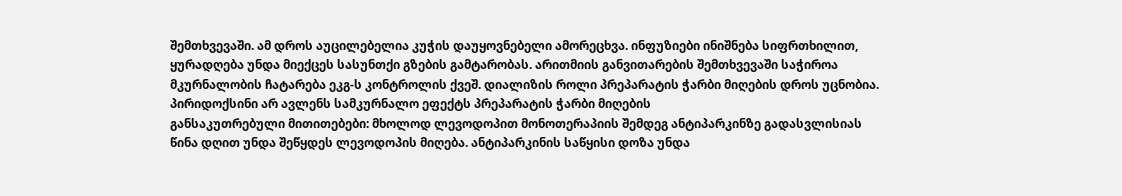შემთხვევაში. ამ დროს აუცილებელია კუჭის დაუყოვნებელი ამორეცხვა. ინფუზიები ინიშნება სიფრთხილით, ყურადღება უნდა მიექცეს სასუნთქი გზების გამტარობას. არითმიის განვითარების შემთხვევაში საჭიროა მკურნალობის ჩატარება ეკგ-ს კონტროლის ქვეშ. დიალიზის როლი პრეპარატის ჭარბი მიღების დროს უცნობია. პირიდოქსინი არ ავლენს სამკურნალო ეფექტს პრეპარატის ჭარბი მიღების
განსაკუთრებული მითითებები: მხოლოდ ლევოდოპით მონოთერაპიის შემდეგ ანტიპარკინზე გადასვლისიას წინა დღით უნდა შეწყდეს ლევოდოპის მიღება. ანტიპარკინის საწყისი დოზა უნდა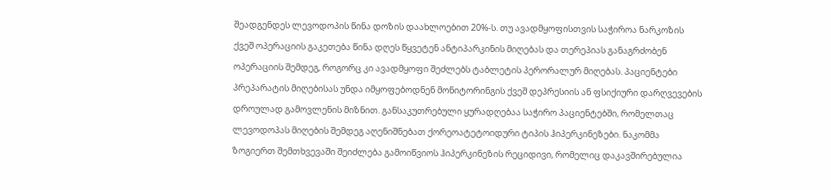შეადგენდეს ლევოდოპის წინა დოზის დაახლოებით 20%-ს. თუ ავადმყოფისთვის საჭიროა ნარკოზის ქვეშ ოპერაციის გაკეთება წინა დღეს წყვეტენ ანტიპარკინის მიღებას და თერეპიას განაგრძობენ ოპერაციის შემდეგ, როგორც კი ავადმყოფი შეძლებს ტაბლეტის პერორალურ მიღებას. პაციენტები პრეპარატის მიღებისას უნდა იმყოფებოდნენ მონიტორინგის ქვეშ დეპრესიის ან ფსიქიური დარღვევების დროულად გამოვლენის მიზნით. განსაკუთრებული ყურადღებაა საჭირო პაციენტებში, რომელთაც ლევოდოპას მიღების შემდეგ აღენიშნებათ ქორეოატეტოიდური ტიპის ჰიპერკინეზები. ნაკომმა ზოგიერთ შემთხვევაში შეიძლება გამოიწვიოს ჰიპერკინეზის რეციდივი, რომელიც დაკავშირებულია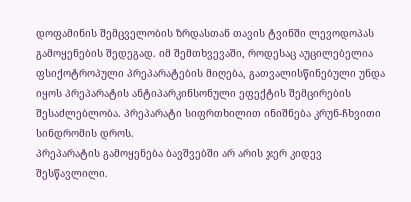დოფამინის შემცველობის ზრდასთან თავის ტვინში ლევოდოპას გამოყენების შედეგად. იმ შემთხვევაში, როდესაც აუცილებელია ფსიქოტროპული პრეპარატების მიღება, გათვალისწინებული უნდა იყოს პრეპარატის ანტიპარკინსონული ეფექტის შემცირების შესაძლებლობა. პრეპარატი სიფრთხილით ინიშნება კრუნ-ჩხვითი სინდრომის დროს.
პრეპარატის გამოყენება ბავშვებში არ არის ჯერ კიდევ შესწავლილი.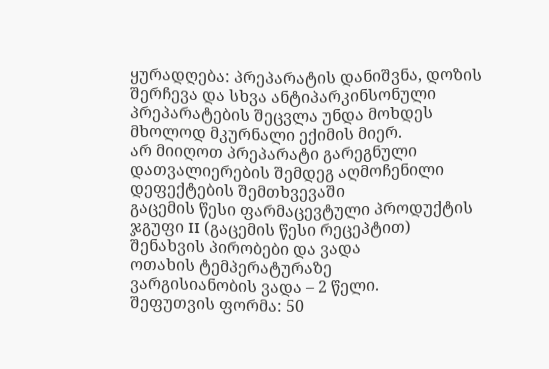ყურადღება: პრეპარატის დანიშვნა, დოზის შერჩევა და სხვა ანტიპარკინსონული პრეპარატების შეცვლა უნდა მოხდეს მხოლოდ მკურნალი ექიმის მიერ.
არ მიიღოთ პრეპარატი გარეგნული დათვალიერების შემდეგ აღმოჩენილი დეფექტების შემთხვევაში
გაცემის წესი ფარმაცევტული პროდუქტის ჯგუფი II (გაცემის წესი რეცეპტით)
შენახვის პირობები და ვადა
ოთახის ტემპერატურაზე
ვარგისიანობის ვადა – 2 წელი.
შეფუთვის ფორმა: 50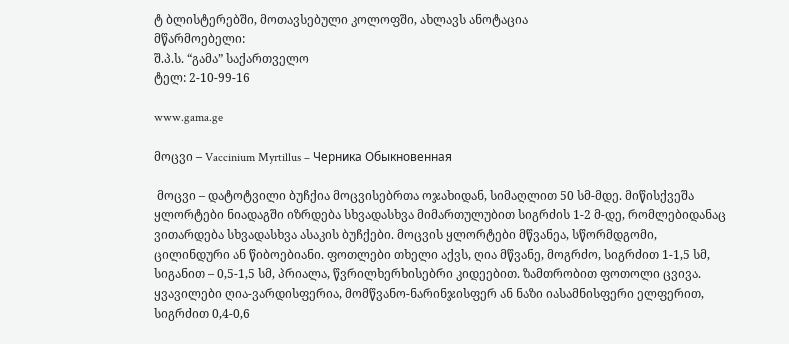ტ ბლისტერებში, მოთავსებული კოლოფში, ახლავს ანოტაცია
მწარმოებელი:
შ.პ.ს. “გამა” საქართველო
ტელ: 2-10-99-16

www.gama.ge

მოცვი – Vaccinium Myrtillus – Черника Обыкновенная

 მოცვი – დატოტვილი ბუჩქია მოცვისებრთა ოჯახიდან, სიმაღლით 50 სმ-მდე. მიწისქვეშა ყლორტები ნიადაგში იზრდება სხვადასხვა მიმართულუბით სიგრძის 1-2 მ-დე, რომლებიდანაც ვითარდება სხვადასხვა ასაკის ბუჩქები. მოცვის ყლორტები მწვანეა, სწორმდგომი, ცილინდური ან წიბოებიანი. ფოთლები თხელი აქვს, ღია მწვანე, მოგრძო, სიგრძით 1-1,5 სმ, სიგანით – 0,5-1,5 სმ, პრიალა, წვრილხერხისებრი კიდეებით. ზამთრობით ფოთოლი ცვივა. ყვავილები ღია-ვარდისფერია, მომწვანო-ნარინჯისფერ ან ნაზი იასამნისფერი ელფერით, სიგრძით 0,4-0,6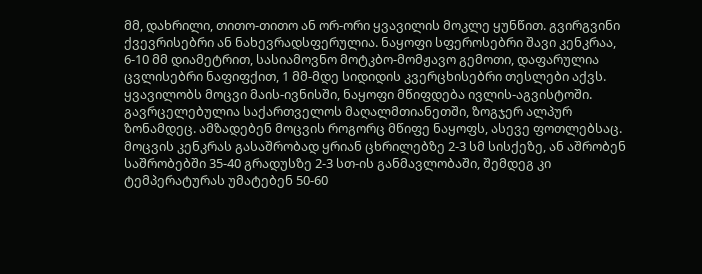მმ, დახრილი, თითო-თითო ან ორ-ორი ყვავილის მოკლე ყუნწით. გვირგვინი ქვევრისებრი ან ნახევრადსფერულია. ნაყოფი სფეროსებრი შავი კენკრაა, 6-10 მმ დიამეტრით, სასიამოვნო მოტკბო-მომჟავო გემოთი, დაფარულია ცვლისებრი ნაფიფქით, 1 მმ-მდე სიდიდის კვერცხისებრი თესლები აქვს.
ყვავილობს მოცვი მაის-ივნისში, ნაყოფი მწიფდება ივლის-აგვისტოში. გავრცელებულია საქართველოს მაღალმთიანეთში, ზოგჯერ ალპურ ზონამდეც. ამზადებენ მოცვის როგორც მწიფე ნაყოფს, ასევე ფოთლებსაც. მოცვის კენკრას გასაშრობად ყრიან ცხრილებზე 2-3 სმ სისქეზე, ან აშრობენ საშრობებში 35-40 გრადუსზე 2-3 სთ-ის განმავლობაში, შემდეგ კი ტემპერატურას უმატებენ 50-60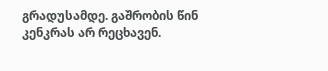გრადუსამდე. გაშრობის წინ კენკრას არ რეცხავენ.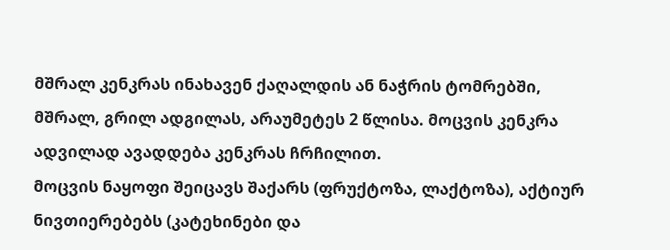მშრალ კენკრას ინახავენ ქაღალდის ან ნაჭრის ტომრებში, მშრალ, გრილ ადგილას, არაუმეტეს 2 წლისა. მოცვის კენკრა ადვილად ავადდება კენკრას ჩრჩილით.
მოცვის ნაყოფი შეიცავს შაქარს (ფრუქტოზა, ლაქტოზა), აქტიურ ნივთიერებებს (კატეხინები და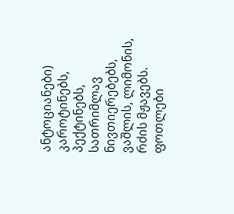ანტოციანები) კაროტინებს, პექტინებს, სათრიმლავ ნივთიერებებს, ვაშლის, ლიმონის, რძის მჟავებს.
ფოთლები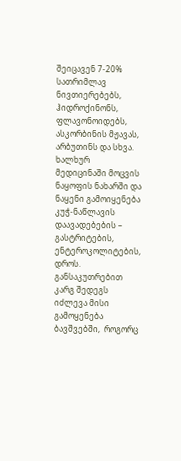შეიცავენ 7-20% სათრიმლავ ნივთიერებებს, ჰიდროქინონს, ფლავონოიდებს, ასკორბინის მჟავას, არბუთინს და სხვა.
ხალხურ მედიცინაში მოცვის ნაყოფის ნახარში და ნაყენი გამოიყენება კუჭ-ნაწლავის დაავადებების – გასტრიტების, ენტეროკოლიტების, დროს. განსაკუთრებით კარგ შედეგს იძლევა მისი გამოყენება ბავშვებში,  როგორც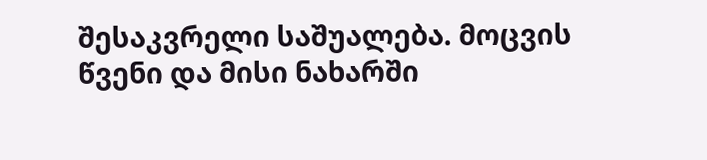შესაკვრელი საშუალება. მოცვის წვენი და მისი ნახარში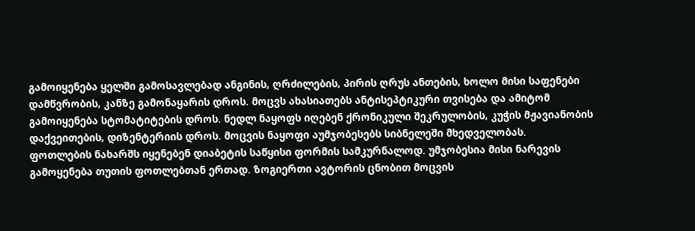გამოიყენება ყელში გამოსავლებად ანგინის, ღრძილების, პირის ღრუს ანთების, ხოლო მისი საფენები დამწვრობის, კანზე გამონაყარის დროს. მოცვს ახასიათებს ანტისეპტიკური თვისება და ამიტომ გამოიყენება სტომატიტების დროს. ნედლ ნაყოფს იღებენ ქრონიკული შეკრულობის, კუჭის მჟავიანობის დაქვეითების, დიზენტერიის დროს. მოცვის ნაყოფი აუმჯობესებს სიბნელეში მხედველობას.
ფოთლების ნახარშს იყენებენ დიაბეტის საწყისი ფორმის სამკურნალოდ. უმჯობესია მისი ნარევის გამოყენება თუთის ფოთლებთან ერთად. ზოგიერთი ავტორის ცნობით მოცვის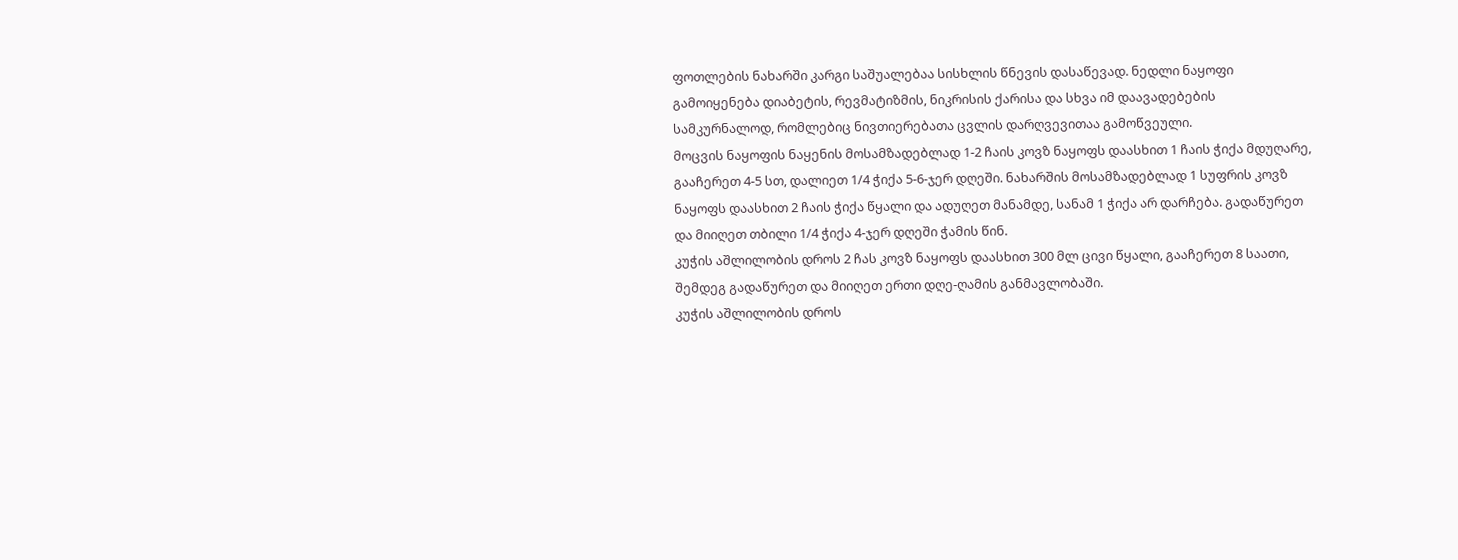ფოთლების ნახარში კარგი საშუალებაა სისხლის წნევის დასაწევად. ნედლი ნაყოფი გამოიყენება დიაბეტის, რევმატიზმის, ნიკრისის ქარისა და სხვა იმ დაავადებების სამკურნალოდ, რომლებიც ნივთიერებათა ცვლის დარღვევითაა გამოწვეული.
მოცვის ნაყოფის ნაყენის მოსამზადებლად 1-2 ჩაის კოვზ ნაყოფს დაასხით 1 ჩაის ჭიქა მდუღარე, გააჩერეთ 4-5 სთ, დალიეთ 1/4 ჭიქა 5-6-ჯერ დღეში. ნახარშის მოსამზადებლად 1 სუფრის კოვზ ნაყოფს დაასხით 2 ჩაის ჭიქა წყალი და ადუღეთ მანამდე, სანამ 1 ჭიქა არ დარჩება. გადაწურეთ და მიიღეთ თბილი 1/4 ჭიქა 4-ჯერ დღეში ჭამის წინ.
კუჭის აშლილობის დროს 2 ჩას კოვზ ნაყოფს დაასხით 300 მლ ცივი წყალი, გააჩერეთ 8 საათი, შემდეგ გადაწურეთ და მიიღეთ ერთი დღე-ღამის განმავლობაში.
კუჭის აშლილობის დროს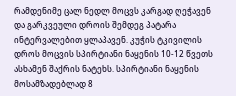რამდენიმე ცალ ნედლ მოცვს კარგად ღეჭავენ და გარკვეული დროის შემდეგ პატარა ინტერვალებით ყლაპავენ. კუჭის ტკივილის დროს მოცვის სპირტიანი ნაყენის 10-12 წვეთს ასხამენ შაქრის ნატეხს. სპირტიანი ნაყენის მოსამზადებლად 8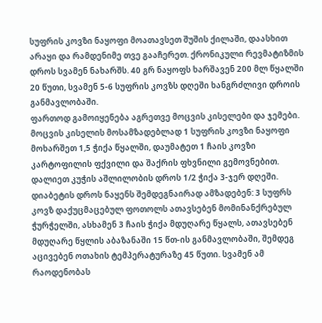სუფრის კოვზი ნაყოფი მოათავსეთ შუშის ქილაში, დაასხით არაყი და რამდენიმე თვე გააჩერეთ. ქრონიკული რევმატიზმის დროს სვამენ ნახარშს. 40 გრ ნაყოფს ხარშავენ 200 მლ წყალში 20 წუთი, სვამენ 5-6 სუფრის კოვზს დღეში ხანგრძლივი დროის განმავლობაში.
ფართოდ გამოიყენება აგრეთვე მოცვის კისელები და ჯემები.
მოცვის კისელის მოსამზადებლად 1 სუფრის კოვზი ნაყოფი მოხარშეთ 1,5 ჭიქა წყალში, დაუმატეთ 1 ჩაის კოვზი კარტოფილის ფქვილი და შაქრის ფხვნილი გემოვნებით. დალიეთ კუჭის აშლილობის დროს 1/2 ჭიქა 3-ჯერ დღეში.
დიაბეტის დროს ნაყენს შემდეგნაირად ამზადებენ: 3 სუფრს კოვზ დაქუცმაცებულ ფოთოლს ათავსებენ მომინანქრებულ ჭურჭელში, ასხამენ 3 ჩაის ჭიქა მდუღარე წყალს, ათავსებენ მდუღარე წყლის აბაზანაში 15 წთ-ის განმავლობაში, შემდეგ აცივებენ ოთახის ტემპერატურაზე 45 წუთი. სვამენ ამ რაოდენობას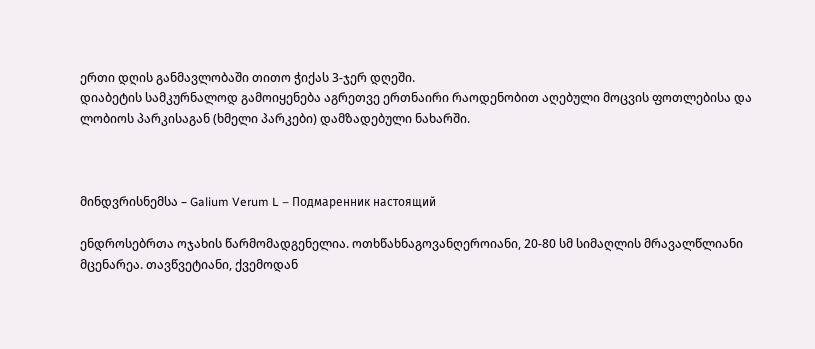ერთი დღის განმავლობაში თითო ჭიქას 3-ჯერ დღეში.
დიაბეტის სამკურნალოდ გამოიყენება აგრეთვე ერთნაირი რაოდენობით აღებული მოცვის ფოთლებისა და ლობიოს პარკისაგან (ხმელი პარკები) დამზადებული ნახარში.



მინდვრისნემსა – Galium Verum L – Подмаренник настоящий

ენდროსებრთა ოჯახის წარმომადგენელია. ოთხწახნაგოვანღეროიანი, 20-80 სმ სიმაღლის მრავალწლიანი მცენარეა. თავწვეტიანი, ქვემოდან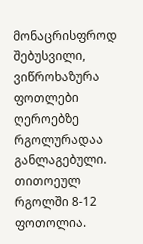მონაცრისფროდ შებუსვილი, ვიწროხაზურა ფოთლები ღეროებზე რგოლურადაა განლაგებული. თითოეულ რგოლში 8-12 ფოთოლია.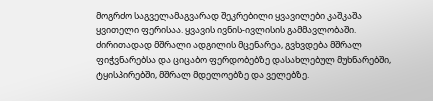მოგრძო საგველამაგვარად შეკრებილი ყვავილები კაშკაშა ყვითელი ფერისაა. ყვავის ივნის-ივლისის გამმავლობაში. ძირითადად მშრალი ადგილის მცენარეა, გვხვდება მშრალ ფიჭვნარებსა და ციცაბო ფერდობებზე დასახლებულ მუხნარებში, ტყისპირებში, მშრალ მდელოებზე და ველებზე.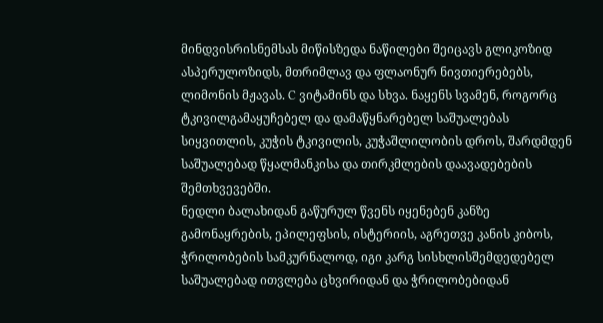მინდვისრისნემსას მიწისზედა ნაწილები შეიცავს გლიკოზიდ ასპერულოზიდს, მთრიმლავ და ფლაონურ ნივთიერებებს, ლიმონის მჟავას. C ვიტამინს და სხვა. ნაყენს სვამენ, როგორც ტკივილგამაყუჩებელ და დამაწყნარებელ საშუალებას სიყვითლის, კუჭის ტკივილის, კუჭაშლილობის დროს, შარდმდენ საშუალებად წყალმანკისა და თირკმლების დაავადებების შემთხვევებში.
ნედლი ბალახიდან გაწურულ წვენს იყენებენ კანზე გამონაყრების, ეპილეფსის, ისტერიის, აგრეთვე კანის კიბოს, ჭრილობების სამკურნალოდ, იგი კარგ სისხლისშემდედებელ საშუალებად ითვლება ცხვირიდან და ჭრილობებიდან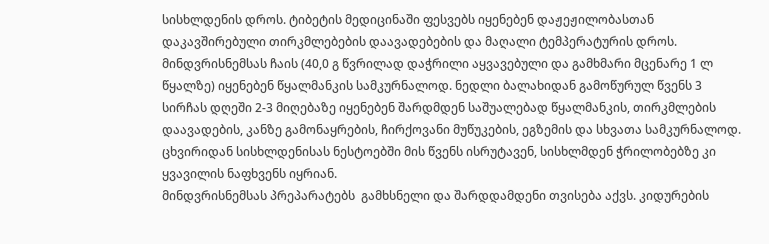სისხლდენის დროს. ტიბეტის მედიცინაში ფესვებს იყენებენ დაჟეჟილობასთან დაკავშირებული თირკმლებების დაავადებების და მაღალი ტემპერატურის დროს.
მინდვრისნემსას ჩაის (40,0 გ წვრილად დაჭრილი აყვავებული და გამხმარი მცენარე 1 ლ წყალზე) იყენებენ წყალმანკის სამკურნალოდ. ნედლი ბალახიდან გამოწურულ წვენს 3 სირჩას დღეში 2-3 მიღებაზე იყენებენ შარდმდენ საშუალებად წყალმანკის, თირკმლების დაავადების, კანზე გამონაყრების, ჩირქოვანი მუწუკების, ეგზემის და სხვათა სამკურნალოდ. ცხვირიდან სისხლდენისას ნესტოებში მის წვენს ისრუტავენ, სისხლმდენ ჭრილობებზე კი ყვავილის ნაფხვენს იყრიან.
მინდვრისნემსას პრეპარატებს  გამხსნელი და შარდდამდენი თვისება აქვს. კიდურების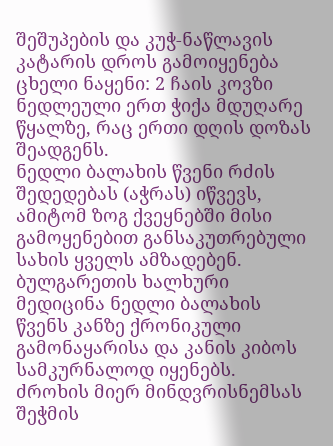შეშუპების და კუჭ-ნაწლავის კატარის დროს გამოიყენება ცხელი ნაყენი: 2 ჩაის კოვზი ნედლეული ერთ ჭიქა მდუღარე წყალზე, რაც ერთი დღის დოზას შეადგენს.
ნედლი ბალახის წვენი რძის შედედებას (აჭრას) იწვევს, ამიტომ ზოგ ქვეყნებში მისი გამოყენებით განსაკუთრებული სახის ყველს ამზადებენ. ბულგარეთის ხალხური მედიცინა ნედლი ბალახის წვენს კანზე ქრონიკული გამონაყარისა და კანის კიბოს სამკურნალოდ იყენებს.
ძროხის მიერ მინდვრისნემსას შეჭმის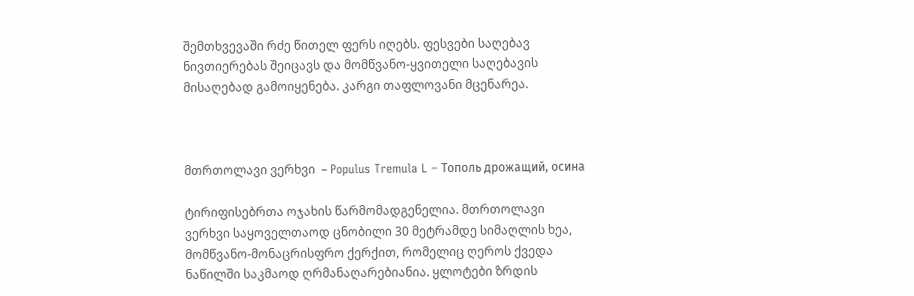შემთხვევაში რძე წითელ ფერს იღებს. ფესვები საღებავ ნივთიერებას შეიცავს და მომწვანო-ყვითელი საღებავის მისაღებად გამოიყენება. კარგი თაფლოვანი მცენარეა.



მთრთოლავი ვერხვი  – Populus Tremula L – Тополь дрожащий, осина

ტირიფისებრთა ოჯახის წარმომადგენელია. მთრთოლავი ვერხვი საყოველთაოდ ცნობილი 30 მეტრამდე სიმაღლის ხეა, მომწვანო-მონაცრისფრო ქერქით, რომელიც ღეროს ქვედა ნაწილში საკმაოდ ღრმანაღარებიანია. ყლოტები ზრდის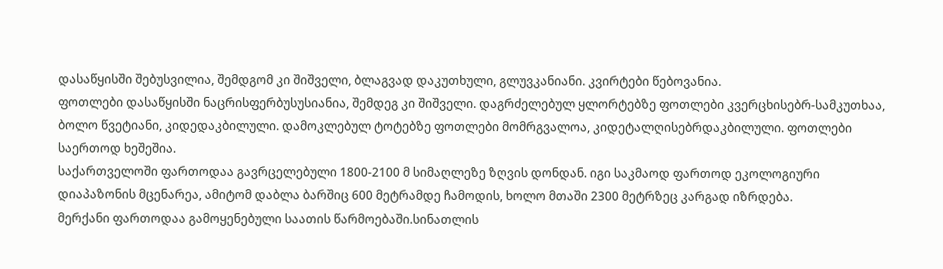დასაწყისში შებუსვილია, შემდგომ კი შიშველი, ბლაგვად დაკუთხული, გლუვკანიანი. კვირტები წებოვანია.
ფოთლები დასაწყისში ნაცრისფერბუსუსიანია, შემდეგ კი შიშველი. დაგრძელებულ ყლორტებზე ფოთლები კვერცხისებრ-სამკუთხაა, ბოლო წვეტიანი, კიდედაკბილული. დამოკლებულ ტოტებზე ფოთლები მომრგვალოა, კიდეტალღისებრდაკბილული. ფოთლები საერთოდ ხეშეშია.
საქართველოში ფართოდაა გავრცელებული 1800-2100 მ სიმაღლეზე ზღვის დონდან. იგი საკმაოდ ფართოდ ეკოლოგიური დიაპაზონის მცენარეა, ამიტომ დაბლა ბარშიც 600 მეტრამდე ჩამოდის, ხოლო მთაში 2300 მეტრზეც კარგად იზრდება.
მერქანი ფართოდაა გამოყენებული საათის წარმოებაში.სინათლის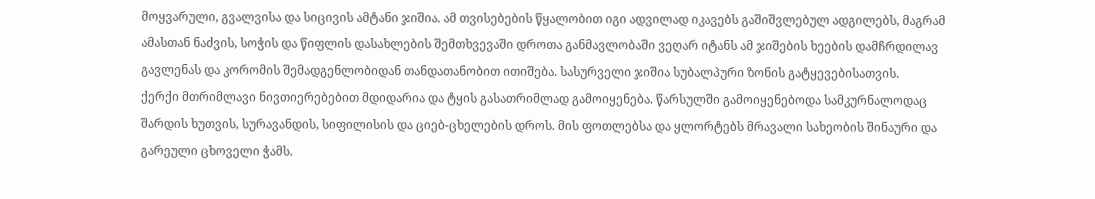მოყვარული, გვალვისა და სიცივის ამტანი ჯიშია. ამ თვისებების წყალობით იგი ადვილად იკავებს გაშიშვლებულ ადგილებს, მაგრამ ამასთან ნაძვის, სოჭის და წიფლის დასახლების შემთხვევაში დროთა განმავლობაში ვეღარ იტანს ამ ჯიშების ხეების დამჩრდილავ გავლენას და კორომის შემადგენლობიდან თანდათანობით ითიშება. სასურველი ჯიშია სუბალპური ზონის გატყევებისათვის.
ქერქი მთრიმლავი ნივთიერებებით მდიდარია და ტყის გასათრიმლად გამოიყენება. წარსულში გამოიყენებოდა სამკურნალოდაც შარდის ხუთვის, სურავანდის, სიფილისის და ციებ-ცხელების დროს. მის ფოთლებსა და ყლორტებს მრავალი სახეობის შინაური და გარეული ცხოველი ჭამს.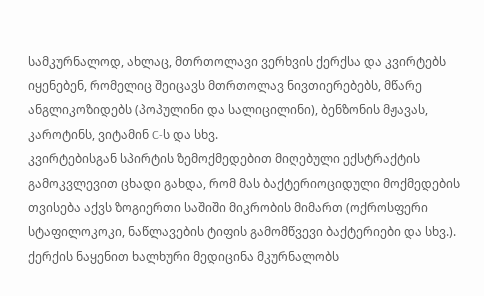სამკურნალოდ, ახლაც, მთრთოლავი ვერხვის ქერქსა და კვირტებს იყენებენ, რომელიც შეიცავს მთრთოლავ ნივთიერებებს, მწარე ანგლიკოზიდებს (პოპულინი და სალიცილინი), ბენზონის მჟავას, კაროტინს, ვიტამინ C-ს და სხვ.
კვირტებისგან სპირტის ზემოქმედებით მიღებული ექსტრაქტის გამოკვლევით ცხადი გახდა, რომ მას ბაქტერიოციდული მოქმედების თვისება აქვს ზოგიერთი საშიში მიკრობის მიმართ (ოქროსფერი სტაფილოკოკი, ნაწლავების ტიფის გამომწვევი ბაქტერიები და სხვ.).
ქერქის ნაყენით ხალხური მედიცინა მკურნალობს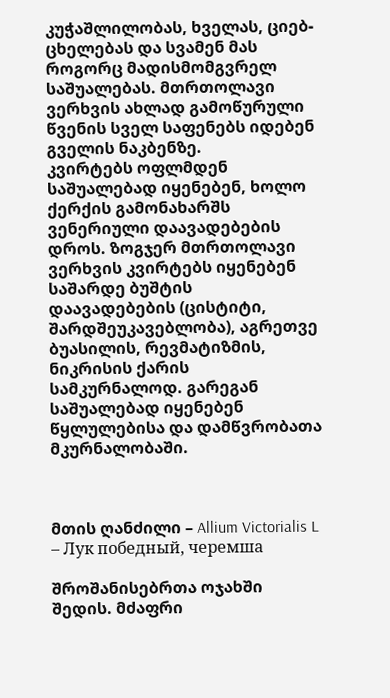კუჭაშლილობას, ხველას, ციებ-ცხელებას და სვამენ მას როგორც მადისმომგვრელ საშუალებას. მთრთოლავი ვერხვის ახლად გამოწურული წვენის სველ საფენებს იდებენ გველის ნაკბენზე.
კვირტებს ოფლმდენ საშუალებად იყენებენ, ხოლო ქერქის გამონახარშს ვენერიული დაავადებების დროს. ზოგჯერ მთრთოლავი ვერხვის კვირტებს იყენებენ საშარდე ბუშტის დაავადებების (ცისტიტი, შარდშეუკავებლობა), აგრეთვე ბუასილის, რევმატიზმის, ნიკრისის ქარის სამკურნალოდ. გარეგან საშუალებად იყენებენ წყლულებისა და დამწვრობათა მკურნალობაში.



მთის ღანძილი – Allium Victorialis L – Лук победный, черемша

შროშანისებრთა ოჯახში შედის. მძაფრი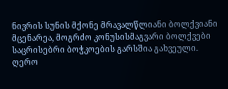ნივრის სუნის მქონე მრავალწლიანი ბოლქვიანი მცენარეა, მოგრძო კონუსისმაგვარი ბოლქვები საცრისებრი ბოჭკოების გარსშია გახვეული.
ღერო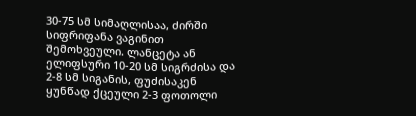30-75 სმ სიმაღლისაა, ძირში სიფრიფანა ვაგინით შემოხვეული. ლანცეტა ან ელიფსური 10-20 სმ სიგრძისა და 2-8 სმ სიგანის, ფუძისაკენ ყუნწად ქცეული 2-3 ფოთოლი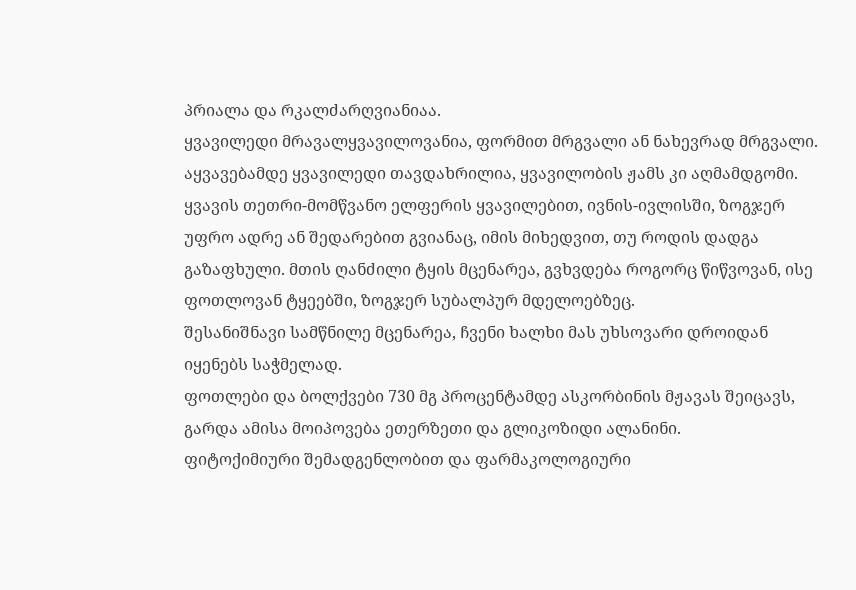პრიალა და რკალძარღვიანიაა.
ყვავილედი მრავალყვავილოვანია, ფორმით მრგვალი ან ნახევრად მრგვალი. აყვავებამდე ყვავილედი თავდახრილია, ყვავილობის ჟამს კი აღმამდგომი. ყვავის თეთრი-მომწვანო ელფერის ყვავილებით, ივნის-ივლისში, ზოგჯერ უფრო ადრე ან შედარებით გვიანაც, იმის მიხედვით, თუ როდის დადგა გაზაფხული. მთის ღანძილი ტყის მცენარეა, გვხვდება როგორც წიწვოვან, ისე ფოთლოვან ტყეებში, ზოგჯერ სუბალპურ მდელოებზეც.
შესანიშნავი სამწნილე მცენარეა, ჩვენი ხალხი მას უხსოვარი დროიდან იყენებს საჭმელად.
ფოთლები და ბოლქვები 730 მგ პროცენტამდე ასკორბინის მჟავას შეიცავს, გარდა ამისა მოიპოვება ეთერზეთი და გლიკოზიდი ალანინი.
ფიტოქიმიური შემადგენლობით და ფარმაკოლოგიური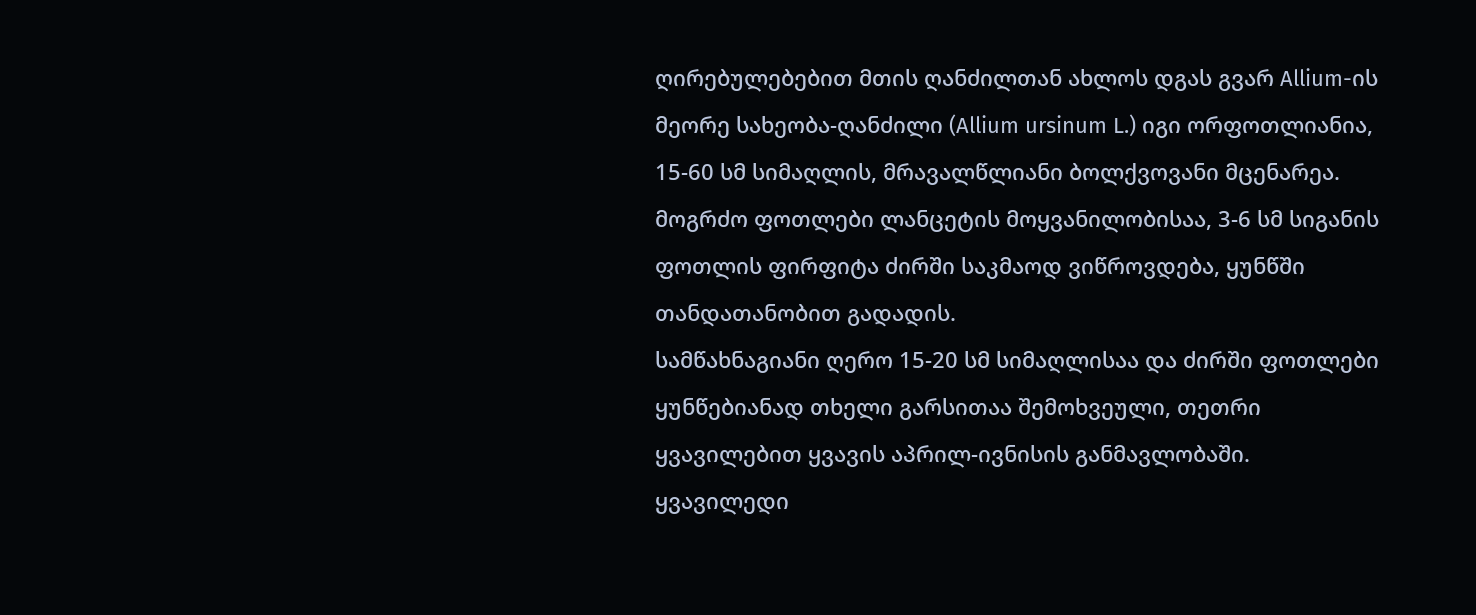ღირებულებებით მთის ღანძილთან ახლოს დგას გვარ Allium-ის მეორე სახეობა-ღანძილი (Allium ursinum L.) იგი ორფოთლიანია, 15-60 სმ სიმაღლის, მრავალწლიანი ბოლქვოვანი მცენარეა. მოგრძო ფოთლები ლანცეტის მოყვანილობისაა, 3-6 სმ სიგანის ფოთლის ფირფიტა ძირში საკმაოდ ვიწროვდება, ყუნწში თანდათანობით გადადის.
სამწახნაგიანი ღერო 15-20 სმ სიმაღლისაა და ძირში ფოთლები ყუნწებიანად თხელი გარსითაა შემოხვეული, თეთრი ყვავილებით ყვავის აპრილ-ივნისის განმავლობაში. ყვავილედი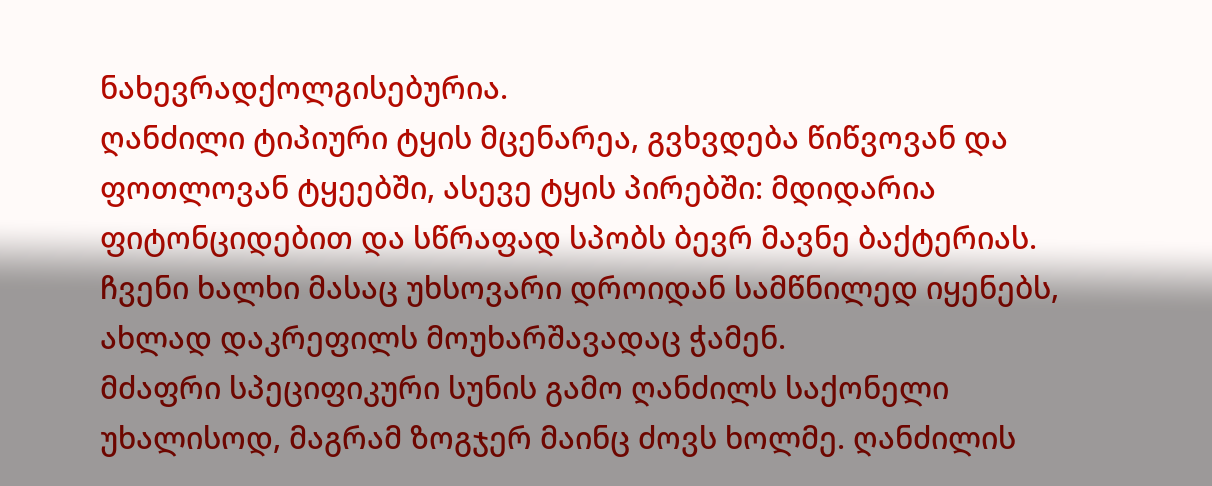ნახევრადქოლგისებურია.
ღანძილი ტიპიური ტყის მცენარეა, გვხვდება წიწვოვან და ფოთლოვან ტყეებში, ასევე ტყის პირებში: მდიდარია ფიტონციდებით და სწრაფად სპობს ბევრ მავნე ბაქტერიას.
ჩვენი ხალხი მასაც უხსოვარი დროიდან სამწნილედ იყენებს, ახლად დაკრეფილს მოუხარშავადაც ჭამენ.
მძაფრი სპეციფიკური სუნის გამო ღანძილს საქონელი უხალისოდ, მაგრამ ზოგჯერ მაინც ძოვს ხოლმე. ღანძილის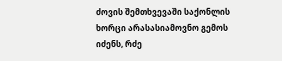ძოვის შემთხვევაში საქონლის ხორცი არასასიამოვნო გემოს იძენს, რძე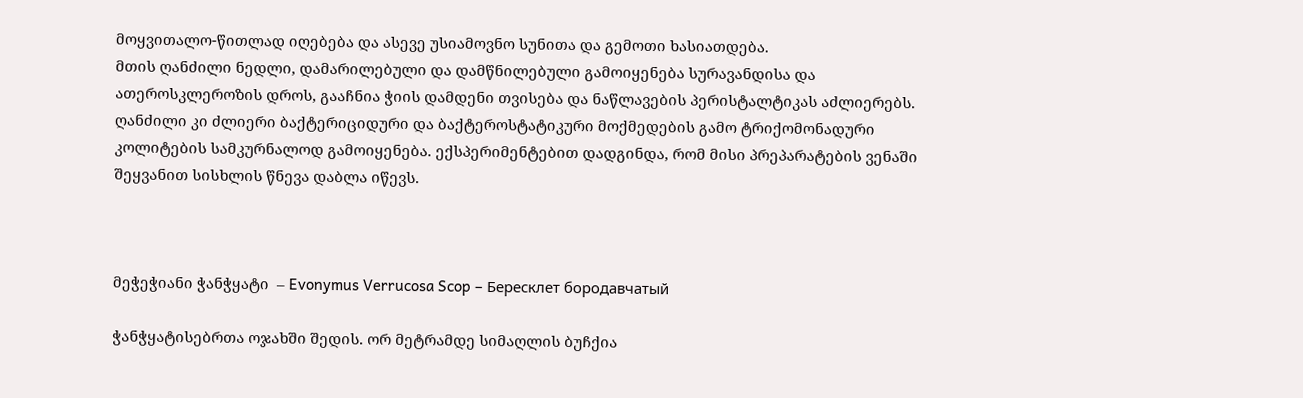მოყვითალო-წითლად იღებება და ასევე უსიამოვნო სუნითა და გემოთი ხასიათდება.
მთის ღანძილი ნედლი, დამარილებული და დამწნილებული გამოიყენება სურავანდისა და ათეროსკლეროზის დროს, გააჩნია ჭიის დამდენი თვისება და ნაწლავების პერისტალტიკას აძლიერებს.
ღანძილი კი ძლიერი ბაქტერიციდური და ბაქტეროსტატიკური მოქმედების გამო ტრიქომონადური კოლიტების სამკურნალოდ გამოიყენება. ექსპერიმენტებით დადგინდა, რომ მისი პრეპარატების ვენაში შეყვანით სისხლის წნევა დაბლა იწევს.



მეჭეჭიანი ჭანჭყატი  – Evonymus Verrucosa Scop – Бересклет бородавчатый

ჭანჭყატისებრთა ოჯახში შედის. ორ მეტრამდე სიმაღლის ბუჩქია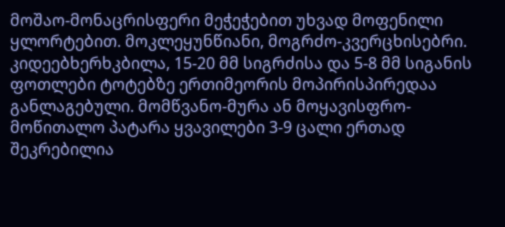მოშაო-მონაცრისფერი მეჭეჭებით უხვად მოფენილი ყლორტებით. მოკლეყუნწიანი, მოგრძო-კვერცხისებრი. კიდეებხერხკბილა, 15-20 მმ სიგრძისა და 5-8 მმ სიგანის ფოთლები ტოტებზე ერთიმეორის მოპირისპირედაა განლაგებული. მომწვანო-მურა ან მოყავისფრო-მოწითალო პატარა ყვავილები 3-9 ცალი ერთად შეკრებილია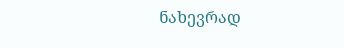ნახევრად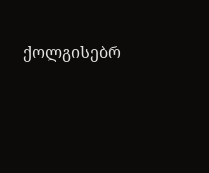ქოლგისებრ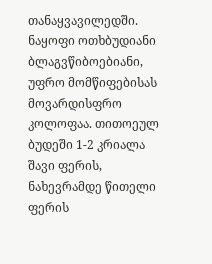თანაყვავილედში.
ნაყოფი ოთხბუდიანი ბლაგვწიბოებიანი, უფრო მომწიფებისას მოვარდისფრო კოლოფაა. თითოეულ ბუდეში 1-2 კრიალა შავი ფერის, ნახევრამდე წითელი ფერის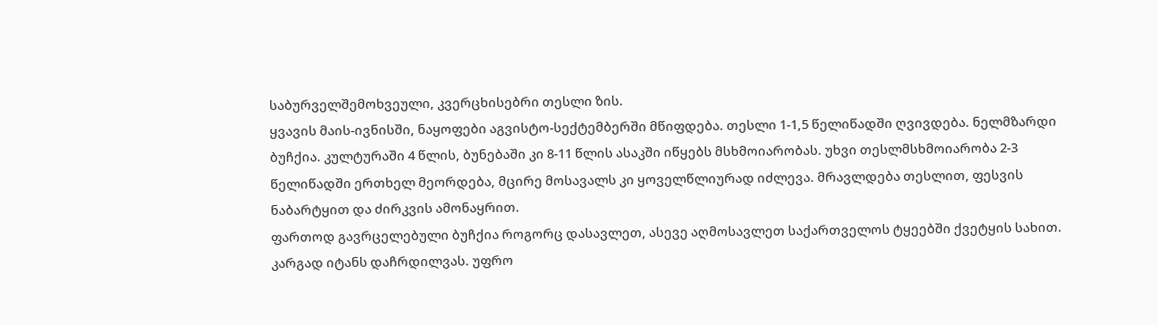საბურველშემოხვეული, კვერცხისებრი თესლი ზის.
ყვავის მაის-ივნისში, ნაყოფები აგვისტო-სექტემბერში მწიფდება. თესლი 1-1,5 წელიწადში ღვივდება. ნელმზარდი ბუჩქია. კულტურაში 4 წლის, ბუნებაში კი 8-11 წლის ასაკში იწყებს მსხმოიარობას. უხვი თესლმსხმოიარობა 2-3 წელიწადში ერთხელ მეორდება, მცირე მოსავალს კი ყოველწლიურად იძლევა. მრავლდება თესლით, ფესვის ნაბარტყით და ძირკვის ამონაყრით.
ფართოდ გავრცელებული ბუჩქია როგორც დასავლეთ, ასევე აღმოსავლეთ საქართველოს ტყეებში ქვეტყის სახით. კარგად იტანს დაჩრდილვას. უფრო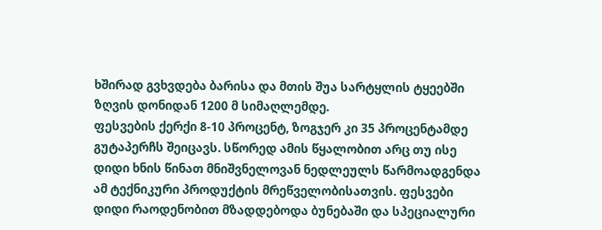ხშირად გვხვდება ბარისა და მთის შუა სარტყლის ტყეებში ზღვის დონიდან 1200 მ სიმაღლემდე.
ფესვების ქერქი 8-10 პროცენტ, ზოგჯერ კი 35 პროცენტამდე გუტაპერჩს შეიცავს. სწორედ ამის წყალობით არც თუ ისე დიდი ხნის წინათ მნიშვნელოვან ნედლეულს წარმოადგენდა ამ ტექნიკური პროდუქტის მრეწველობისათვის. ფესვები დიდი რაოდენობით მზადდებოდა ბუნებაში და სპეციალური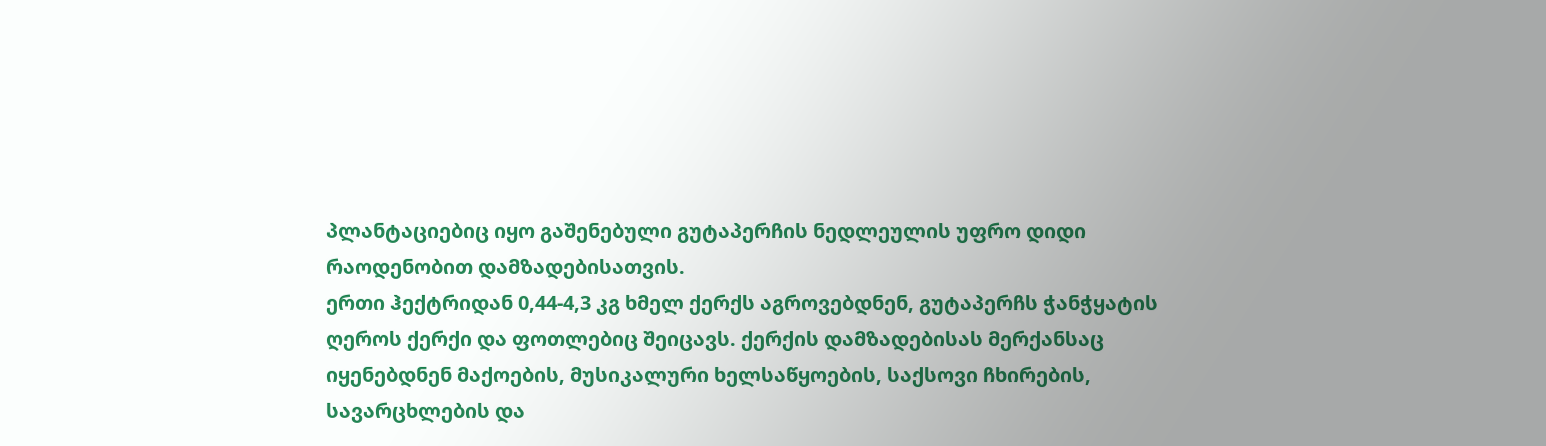პლანტაციებიც იყო გაშენებული გუტაპერჩის ნედლეულის უფრო დიდი რაოდენობით დამზადებისათვის.
ერთი ჰექტრიდან 0,44-4,3 კგ ხმელ ქერქს აგროვებდნენ, გუტაპერჩს ჭანჭყატის ღეროს ქერქი და ფოთლებიც შეიცავს. ქერქის დამზადებისას მერქანსაც იყენებდნენ მაქოების, მუსიკალური ხელსაწყოების, საქსოვი ჩხირების, სავარცხლების და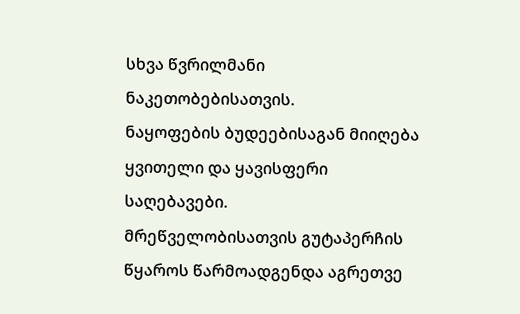სხვა წვრილმანი ნაკეთობებისათვის.
ნაყოფების ბუდეებისაგან მიიღება ყვითელი და ყავისფერი საღებავები.
მრეწველობისათვის გუტაპერჩის წყაროს წარმოადგენდა აგრეთვე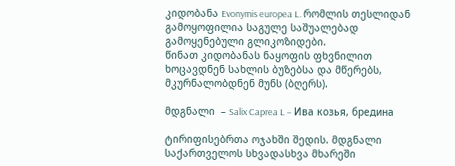კიდობანა Evonymis europea L. რომლის თესლიდან გამოყოფილია საგულე საშუალებად გამოყენებული გლიკოზიდები.
წინათ კიდობანას ნაყოფის ფხვნილით ხოცავდნენ სახლის ბუზებსა და მწერებს, მკურნალობდნენ მუნს (ბღერს).

მდგნალი  – Salix Caprea L – Ива козья, бредина

ტირიფისებრთა ოჯახში შედის. მდგნალი საქართველოს სხვადასხვა მხარეში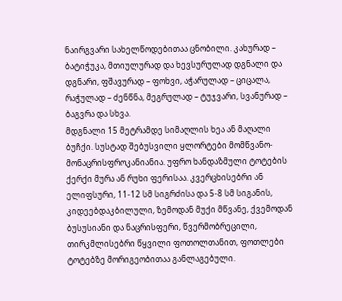ნაირგვარი სახელწოდებითაა ცნობილი. კახურად – ბატიჭუკა, მთიულურად და ხევსურულად დგნალი და დგნარი, ფშავურად – ფოხვი, აჭარულად – ციცალა, რაჭულად – ძენწნა, მეგრულად – ტუჯვარი, სვანურად – ბაგვრა და სხვა.
მდგნალი 15 მეტრამდე სიმაღლის ხეა ან მაღალი ბუჩქი. სუსტად შებუსვილი ყლორტები მომწვანო-მონაცრისფროკანიანია. უფრო ხანდაზმული ტოტების ქერქი მურა ან რუხი ფერისაა. კვერცხისებრი ან ელიფსური, 11-12 სმ სიგრძისა და 5-8 სმ სიგანის, კიდეებდაკბილული, ზემოდან მუქი მწვანე, ქვემოდან ბუსუსიანი და ნაცრისფერი, წვერმობრეცილი, თირკმლისებრი წყვილი ფოთოლთანით, ფოთლები ტოტებზე მორიგეობითაა განლაგებული.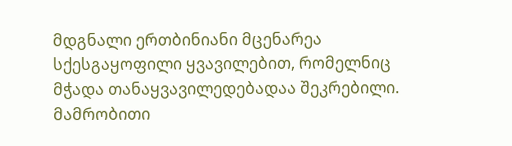მდგნალი ერთბინიანი მცენარეა სქესგაყოფილი ყვავილებით, რომელნიც მჭადა თანაყვავილედებადაა შეკრებილი. მამრობითი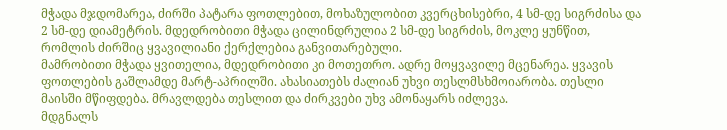მჭადა მჯდომარეა, ძირში პატარა ფოთლებით, მოხაზულობით კვერცხისებრი, 4 სმ-დე სიგრძისა და 2 სმ-დე დიამეტრის. მდედრობითი მჭადა ცილინდრულია 2 სმ-დე სიგრძის, მოკლე ყუნწით, რომლის ძირშიც ყვავილიანი ქერქლებია განვითარებული.
მამრობითი მჭადა ყვითელია, მდედრობითი კი მოთეთრო. ადრე მოყვავილე მცენარეა. ყვავის ფოთლების გაშლამდე მარტ-აპრილში. ახასიათებს ძალიან უხვი თესლმსხმოიარობა. თესლი მაისში მწიფდება. მრავლდება თესლით და ძირკვები უხვ ამონაყარს იძლევა.
მდგნალს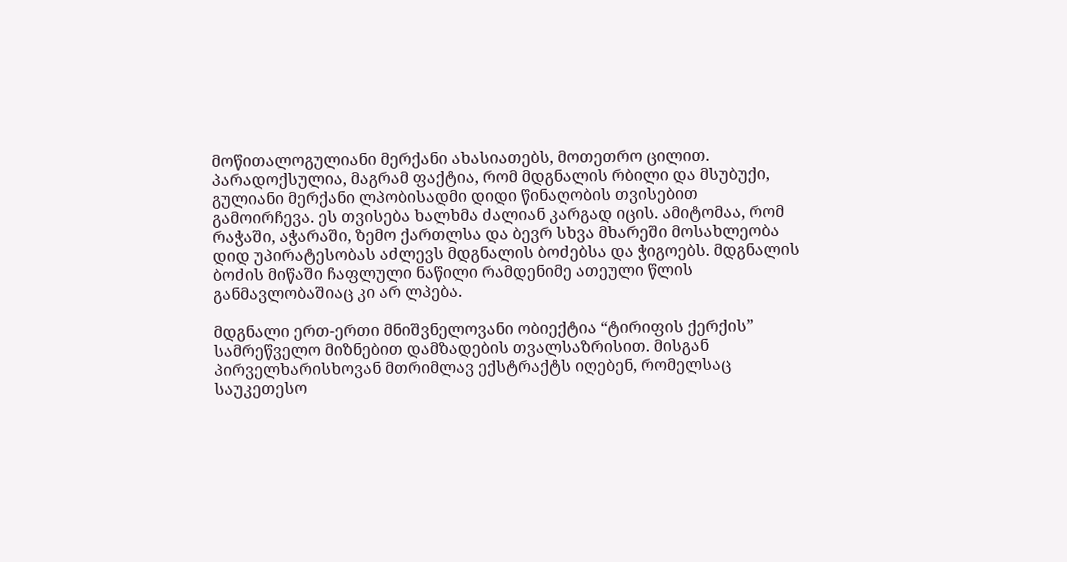მოწითალოგულიანი მერქანი ახასიათებს, მოთეთრო ცილით. პარადოქსულია, მაგრამ ფაქტია, რომ მდგნალის რბილი და მსუბუქი, გულიანი მერქანი ლპობისადმი დიდი წინაღობის თვისებით გამოირჩევა. ეს თვისება ხალხმა ძალიან კარგად იცის. ამიტომაა, რომ რაჭაში, აჭარაში, ზემო ქართლსა და ბევრ სხვა მხარეში მოსახლეობა დიდ უპირატესობას აძლევს მდგნალის ბოძებსა და ჭიგოებს. მდგნალის ბოძის მიწაში ჩაფლული ნაწილი რამდენიმე ათეული წლის განმავლობაშიაც კი არ ლპება.

მდგნალი ერთ-ერთი მნიშვნელოვანი ობიექტია “ტირიფის ქერქის” სამრეწველო მიზნებით დამზადების თვალსაზრისით. მისგან პირველხარისხოვან მთრიმლავ ექსტრაქტს იღებენ, რომელსაც საუკეთესო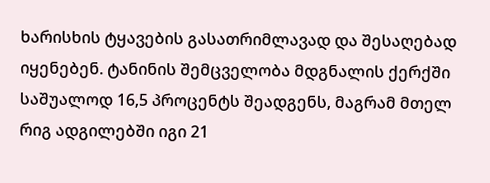ხარისხის ტყავების გასათრიმლავად და შესაღებად იყენებენ. ტანინის შემცველობა მდგნალის ქერქში საშუალოდ 16,5 პროცენტს შეადგენს, მაგრამ მთელ რიგ ადგილებში იგი 21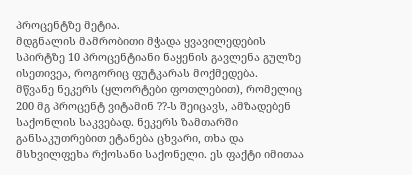პროცენტზე მეტია.
მდგნალის მამრობითი მჭადა ყვავილედების სპირტზე 10 პროცენტიანი ნაყენის გავლენა გულზე ისეთივეა, როგორიც ფუტკარას მოქმედება.
მწვანე ნეკერს (ყლორტები ფოთლებით), რომელიც 200 მგ პროცენტ ვიტამინ ??-ს შეიცავს, ამზადებენ საქონლის საკვებად. ნეკერს ზამთარში განსაკუთრებით ეტანება ცხვარი, თხა და მსხვილფეხა რქოსანი საქონელი. ეს ფაქტი იმითაა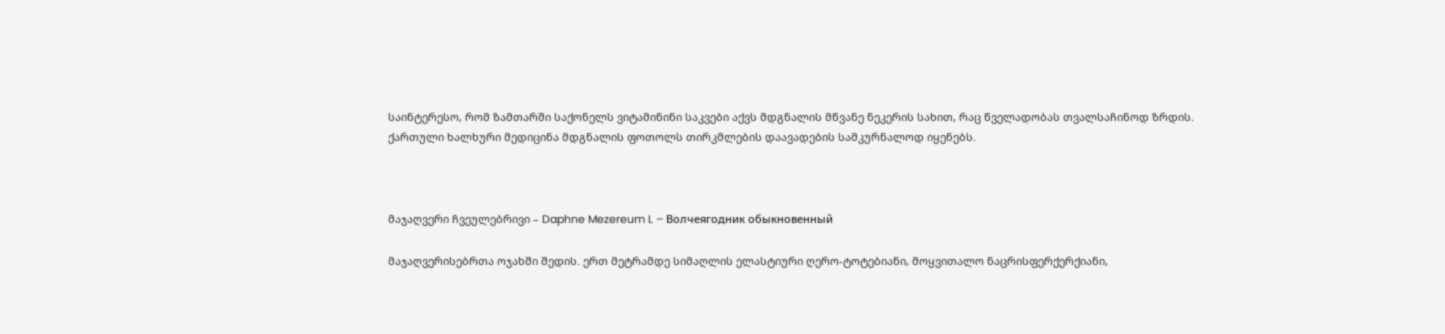საინტერესო, რომ ზამთარში საქონელს ვიტამინინი საკვები აქვს მდგნალის მწვანე ნეკერის სახით, რაც წველადობას თვალსაჩინოდ ზრდის.
ქართული ხალხური მედიცინა მდგნალის ფოთოლს თირკმლების დაავადების სამკურნალოდ იყენებს.



მაჯაღვერი ჩვეულებრივი – Daphne Mezereum L – Волчеягодник обыкновенный

მაჯაღვერისებრთა ოჯახში შედის. ერთ მეტრამდე სიმაღლის ელასტიური ღერო-ტოტებიანი, მოყვითალო ნაცრისფერქერქიანი,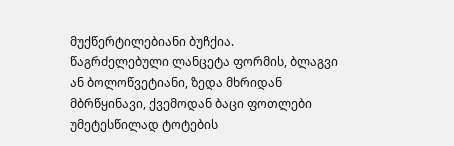მუქწერტილებიანი ბუჩქია.
წაგრძელებული ლანცეტა ფორმის, ბლაგვი ან ბოლოწვეტიანი, ზედა მხრიდან მბრწყინავი, ქვემოდან ბაცი ფოთლები უმეტესწილად ტოტების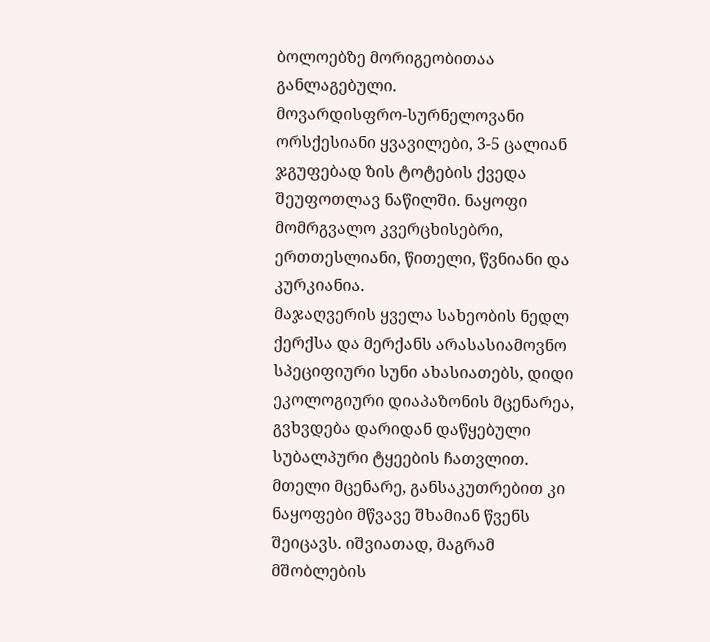ბოლოებზე მორიგეობითაა განლაგებული.
მოვარდისფრო-სურნელოვანი ორსქესიანი ყვავილები, 3-5 ცალიან ჯგუფებად ზის ტოტების ქვედა შეუფოთლავ ნაწილში. ნაყოფი მომრგვალო კვერცხისებრი, ერთთესლიანი, წითელი, წვნიანი და კურკიანია.
მაჯაღვერის ყველა სახეობის ნედლ ქერქსა და მერქანს არასასიამოვნო სპეციფიური სუნი ახასიათებს, დიდი ეკოლოგიური დიაპაზონის მცენარეა, გვხვდება დარიდან დაწყებული სუბალპური ტყეების ჩათვლით.
მთელი მცენარე, განსაკუთრებით კი ნაყოფები მწვავე შხამიან წვენს შეიცავს. იშვიათად, მაგრამ მშობლების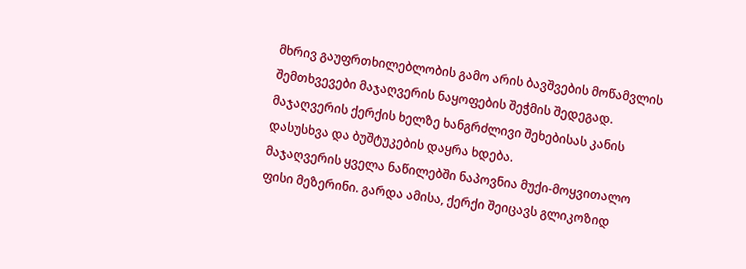მხრივ გაუფრთხილებლობის გამო არის ბავშვების მოწამვლის შემთხვევები მაჯაღვერის ნაყოფების შეჭმის შედეგად.
მაჯაღვერის ქერქის ხელზე ხანგრძლივი შეხებისას კანის დასუსხვა და ბუშტუკების დაყრა ხდება.
მაჯაღვერის ყველა ნაწილებში ნაპოვნია მუქი-მოყვითალო ფისი მეზერინი. გარდა ამისა, ქერქი შეიცავს გლიკოზიდ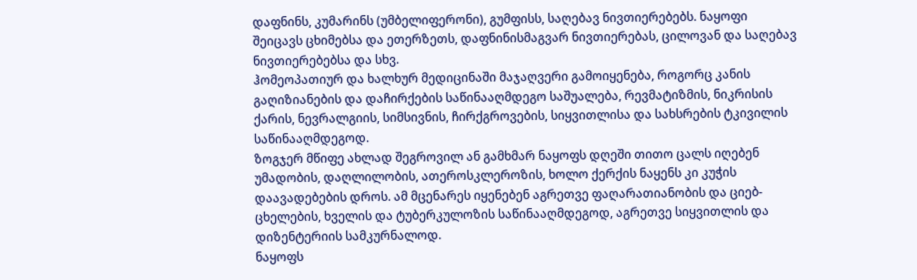დაფნინს, კუმარინს (უმბელიფერონი), გუმფისს, საღებავ ნივთიერებებს. ნაყოფი შეიცავს ცხიმებსა და ეთერზეთს, დაფნინისმაგვარ ნივთიერებას, ცილოვან და საღებავ ნივთიერებებსა და სხვ.
ჰომეოპათიურ და ხალხურ მედიცინაში მაჯაღვერი გამოიყენება, როგორც კანის გაღიზიანების და დაჩირქების საწინააღმდეგო საშუალება, რევმატიზმის, ნიკრისის ქარის, ნევრალგიის, სიმსივნის, ჩირქგროვების, სიყვითლისა და სახსრების ტკივილის საწინააღმდეგოდ.
ზოგჯერ მწიფე ახლად შეგროვილ ან გამხმარ ნაყოფს დღეში თითო ცალს იღებენ უმადობის, დაღლილობის, ათეროსკლეროზის, ხოლო ქერქის ნაყენს კი კუჭის დაავადებების დროს. ამ მცენარეს იყენებენ აგრეთვე ფაღარათიანობის და ციებ-ცხელების, ხველის და ტუბერკულოზის საწინააღმდეგოდ, აგრეთვე სიყვითლის და დიზენტერიის სამკურნალოდ.
ნაყოფს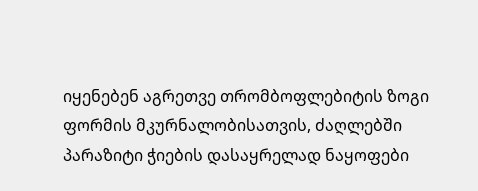იყენებენ აგრეთვე თრომბოფლებიტის ზოგი ფორმის მკურნალობისათვის, ძაღლებში პარაზიტი ჭიების დასაყრელად ნაყოფები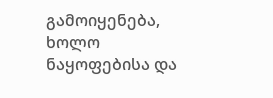გამოიყენება, ხოლო ნაყოფებისა და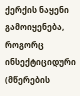ქერქის ნაყენი გამოიყენება, როგორც ინსექტიციდური (მწერების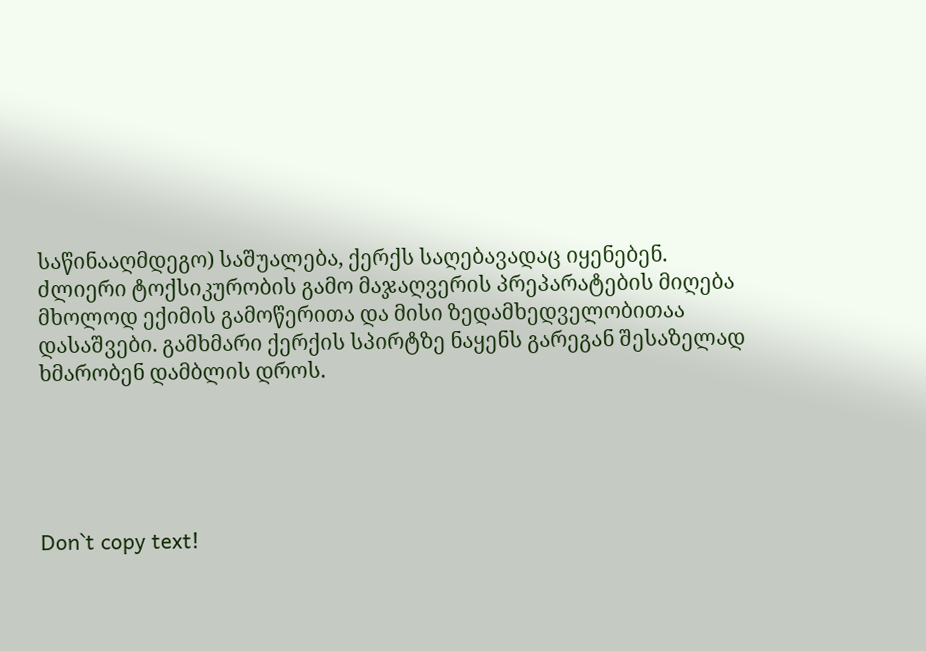საწინააღმდეგო) საშუალება, ქერქს საღებავადაც იყენებენ.
ძლიერი ტოქსიკურობის გამო მაჯაღვერის პრეპარატების მიღება მხოლოდ ექიმის გამოწერითა და მისი ზედამხედველობითაა დასაშვები. გამხმარი ქერქის სპირტზე ნაყენს გარეგან შესაზელად ხმარობენ დამბლის დროს.





Don`t copy text!